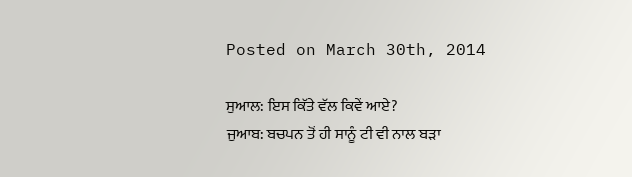Posted on March 30th, 2014

ਸੁਆਲ: ਇਸ ਕਿੱਤੇ ਵੱਲ ਕਿਵੇਂ ਆਏ?
ਜੁਆਬ: ਬਚਪਨ ਤੋਂ ਹੀ ਸਾਨੂੰ ਟੀ ਵੀ ਨਾਲ ਬੜਾ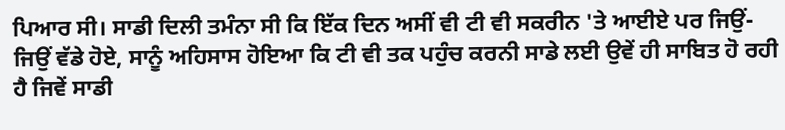ਪਿਆਰ ਸੀ। ਸਾਡੀ ਦਿਲੀ ਤਮੰਨਾ ਸੀ ਕਿ ਇੱਕ ਦਿਨ ਅਸੀਂ ਵੀ ਟੀ ਵੀ ਸਕਰੀਨ 'ਤੇ ਆਈਏ ਪਰ ਜਿਉਂ-ਜਿਉਂ ਵੱਡੇ ਹੋਏ, ਸਾਨੂੰ ਅਹਿਸਾਸ ਹੋਇਆ ਕਿ ਟੀ ਵੀ ਤਕ ਪਹੁੰਚ ਕਰਨੀ ਸਾਡੇ ਲਈ ਉਵੇਂ ਹੀ ਸਾਬਿਤ ਹੋ ਰਹੀ ਹੈ ਜਿਵੇਂ ਸਾਡੀ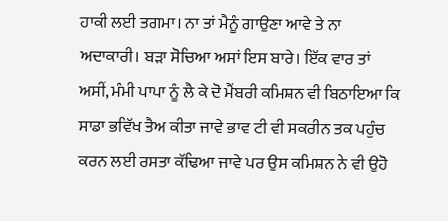ਹਾਕੀ ਲਈ ਤਗਮਾ। ਨਾ ਤਾਂ ਮੈਨੂੰ ਗਾਉਣਾ ਆਵੇ ਤੇ ਨਾ ਅਦਾਕਾਰੀ। ਬੜਾ ਸੋਚਿਆ ਅਸਾਂ ਇਸ ਬਾਰੇ। ਇੱਕ ਵਾਰ ਤਾਂ ਅਸੀਂ, ਮੰਮੀ ਪਾਪਾ ਨੂੰ ਲੈ ਕੇ ਦੋ ਮੈਂਬਰੀ ਕਮਿਸ਼ਨ ਵੀ ਬਿਠਾਇਆ ਕਿ ਸਾਡਾ ਭਵਿੱਖ ਤੈਅ ਕੀਤਾ ਜਾਵੇ ਭਾਵ ਟੀ ਵੀ ਸਕਰੀਨ ਤਕ ਪਹੁੰਚ ਕਰਨ ਲਈ ਰਸਤਾ ਕੱਢਿਆ ਜਾਵੇ ਪਰ ਉਸ ਕਮਿਸ਼ਨ ਨੇ ਵੀ ਉਹੋ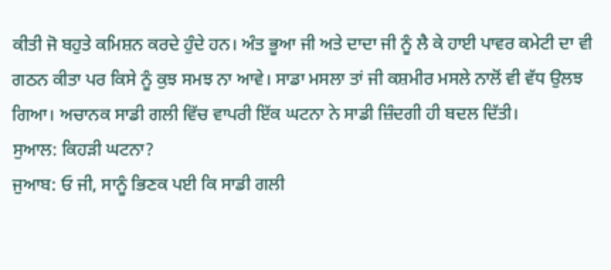ਕੀਤੀ ਜੋ ਬਹੁਤੇ ਕਮਿਸ਼ਨ ਕਰਦੇ ਹੁੰਦੇ ਹਨ। ਅੰਤ ਭੂਆ ਜੀ ਅਤੇ ਦਾਦਾ ਜੀ ਨੂੰ ਲੈ ਕੇ ਹਾਈ ਪਾਵਰ ਕਮੇਟੀ ਦਾ ਵੀ ਗਠਨ ਕੀਤਾ ਪਰ ਕਿਸੇ ਨੂੰ ਕੁਝ ਸਮਝ ਨਾ ਆਵੇ। ਸਾਡਾ ਮਸਲਾ ਤਾਂ ਜੀ ਕਸ਼ਮੀਰ ਮਸਲੇ ਨਾਲੋਂ ਵੀ ਵੱਧ ਉਲਝ ਗਿਆ। ਅਚਾਨਕ ਸਾਡੀ ਗਲੀ ਵਿੱਚ ਵਾਪਰੀ ਇੱਕ ਘਟਨਾ ਨੇ ਸਾਡੀ ਜ਼ਿੰਦਗੀ ਹੀ ਬਦਲ ਦਿੱਤੀ।
ਸੁਆਲ: ਕਿਹੜੀ ਘਟਨਾ?
ਜੁਆਬ: ਓ ਜੀ, ਸਾਨੂੰ ਭਿਣਕ ਪਈ ਕਿ ਸਾਡੀ ਗਲੀ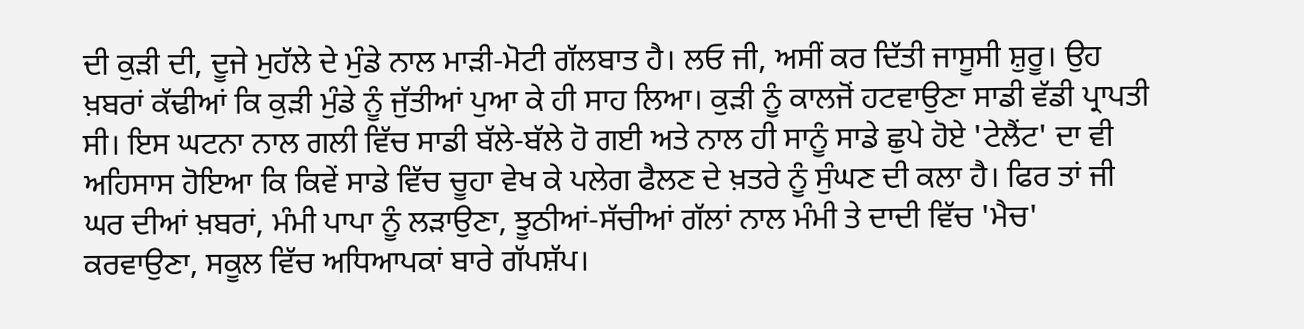ਦੀ ਕੁੜੀ ਦੀ, ਦੂਜੇ ਮੁਹੱਲੇ ਦੇ ਮੁੰਡੇ ਨਾਲ ਮਾੜੀ-ਮੋਟੀ ਗੱਲਬਾਤ ਹੈ। ਲਓ ਜੀ, ਅਸੀਂ ਕਰ ਦਿੱਤੀ ਜਾਸੂਸੀ ਸ਼ੁਰੂ। ਉਹ ਖ਼ਬਰਾਂ ਕੱਢੀਆਂ ਕਿ ਕੁੜੀ ਮੁੰਡੇ ਨੂੰ ਜੁੱਤੀਆਂ ਪੁਆ ਕੇ ਹੀ ਸਾਹ ਲਿਆ। ਕੁੜੀ ਨੂੰ ਕਾਲਜੋਂ ਹਟਵਾਉਣਾ ਸਾਡੀ ਵੱਡੀ ਪ੍ਰਾਪਤੀ ਸੀ। ਇਸ ਘਟਨਾ ਨਾਲ ਗਲੀ ਵਿੱਚ ਸਾਡੀ ਬੱਲੇ-ਬੱਲੇ ਹੋ ਗਈ ਅਤੇ ਨਾਲ ਹੀ ਸਾਨੂੰ ਸਾਡੇ ਛੁਪੇ ਹੋਏ 'ਟੇਲੈਂਟ' ਦਾ ਵੀ ਅਹਿਸਾਸ ਹੋਇਆ ਕਿ ਕਿਵੇਂ ਸਾਡੇ ਵਿੱਚ ਚੂਹਾ ਵੇਖ ਕੇ ਪਲੇਗ ਫੈਲਣ ਦੇ ਖ਼ਤਰੇ ਨੂੰ ਸੁੰਘਣ ਦੀ ਕਲਾ ਹੈ। ਫਿਰ ਤਾਂ ਜੀ ਘਰ ਦੀਆਂ ਖ਼ਬਰਾਂ, ਮੰਮੀ ਪਾਪਾ ਨੂੰ ਲੜਾਉਣਾ, ਝੂਠੀਆਂ-ਸੱਚੀਆਂ ਗੱਲਾਂ ਨਾਲ ਮੰਮੀ ਤੇ ਦਾਦੀ ਵਿੱਚ 'ਮੈਚ' ਕਰਵਾਉਣਾ, ਸਕੂਲ ਵਿੱਚ ਅਧਿਆਪਕਾਂ ਬਾਰੇ ਗੱਪਸ਼ੱਪ।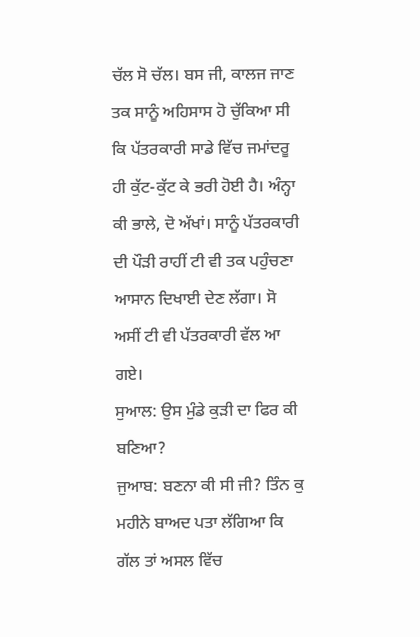ਚੱਲ ਸੋ ਚੱਲ। ਬਸ ਜੀ, ਕਾਲਜ ਜਾਣ ਤਕ ਸਾਨੂੰ ਅਹਿਸਾਸ ਹੋ ਚੁੱਕਿਆ ਸੀ ਕਿ ਪੱਤਰਕਾਰੀ ਸਾਡੇ ਵਿੱਚ ਜਮਾਂਦਰੂ ਹੀ ਕੁੱਟ-ਕੁੱਟ ਕੇ ਭਰੀ ਹੋਈ ਹੈ। ਅੰਨ੍ਹਾ ਕੀ ਭਾਲੇ, ਦੋ ਅੱਖਾਂ। ਸਾਨੂੰ ਪੱਤਰਕਾਰੀ ਦੀ ਪੌੜੀ ਰਾਹੀਂ ਟੀ ਵੀ ਤਕ ਪਹੁੰਚਣਾ ਆਸਾਨ ਦਿਖਾਈ ਦੇਣ ਲੱਗਾ। ਸੋ ਅਸੀਂ ਟੀ ਵੀ ਪੱਤਰਕਾਰੀ ਵੱਲ ਆ ਗਏ।
ਸੁਆਲ: ਉਸ ਮੁੰਡੇ ਕੁੜੀ ਦਾ ਫਿਰ ਕੀ ਬਣਿਆ?
ਜੁਆਬ: ਬਣਨਾ ਕੀ ਸੀ ਜੀ? ਤਿੰਨ ਕੁ ਮਹੀਨੇ ਬਾਅਦ ਪਤਾ ਲੱਗਿਆ ਕਿ ਗੱਲ ਤਾਂ ਅਸਲ ਵਿੱਚ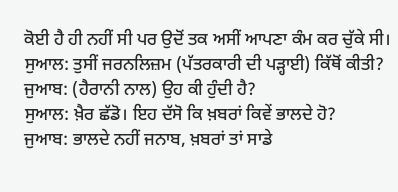ਕੋਈ ਹੈ ਹੀ ਨਹੀਂ ਸੀ ਪਰ ਉਦੋਂ ਤਕ ਅਸੀਂ ਆਪਣਾ ਕੰਮ ਕਰ ਚੁੱਕੇ ਸੀ।
ਸੁਆਲ: ਤੁਸੀਂ ਜਰਨਲਿਜ਼ਮ (ਪੱਤਰਕਾਰੀ ਦੀ ਪੜ੍ਹਾਈ) ਕਿੱਥੋਂ ਕੀਤੀ?
ਜੁਆਬ: (ਹੈਰਾਨੀ ਨਾਲ) ਉਹ ਕੀ ਹੁੰਦੀ ਹੈ?
ਸੁਆਲ: ਖ਼ੈਰ ਛੱਡੋ। ਇਹ ਦੱਸੋ ਕਿ ਖ਼ਬਰਾਂ ਕਿਵੇਂ ਭਾਲਦੇ ਹੋ?
ਜੁਆਬ: ਭਾਲਦੇ ਨਹੀਂ ਜਨਾਬ, ਖ਼ਬਰਾਂ ਤਾਂ ਸਾਡੇ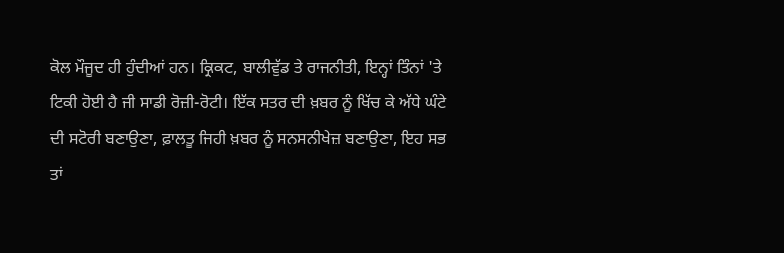ਕੋਲ ਮੌਜੂਦ ਹੀ ਹੁੰਦੀਆਂ ਹਨ। ਕ੍ਰਿਕਟ, ਬਾਲੀਵੁੱਡ ਤੇ ਰਾਜਨੀਤੀ, ਇਨ੍ਹਾਂ ਤਿੰਨਾਂ 'ਤੇ ਟਿਕੀ ਹੋਈ ਹੈ ਜੀ ਸਾਡੀ ਰੋਜ਼ੀ-ਰੋਟੀ। ਇੱਕ ਸਤਰ ਦੀ ਖ਼ਬਰ ਨੂੰ ਖਿੱਚ ਕੇ ਅੱਧੇ ਘੰਟੇ ਦੀ ਸਟੋਰੀ ਬਣਾਉਣਾ, ਫ਼ਾਲਤੂ ਜਿਹੀ ਖ਼ਬਰ ਨੂੰ ਸਨਸਨੀਖੇਜ਼ ਬਣਾਉਣਾ, ਇਹ ਸਭ ਤਾਂ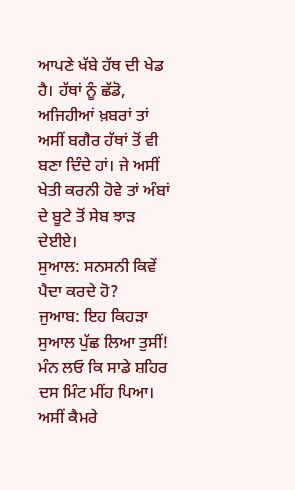ਆਪਣੇ ਖੱਬੇ ਹੱਥ ਦੀ ਖੇਡ ਹੈ। ਹੱਥਾਂ ਨੂੰ ਛੱਡੋ, ਅਜਿਹੀਆਂ ਖ਼ਬਰਾਂ ਤਾਂ ਅਸੀਂ ਬਗੈਰ ਹੱਥਾਂ ਤੋਂ ਵੀ ਬਣਾ ਦਿੰਦੇ ਹਾਂ। ਜੇ ਅਸੀਂ ਖੇਤੀ ਕਰਨੀ ਹੋਵੇ ਤਾਂ ਅੰਬਾਂ ਦੇ ਬੂਟੇ ਤੋਂ ਸੇਬ ਝਾੜ ਦੇਈਏ।
ਸੁਆਲ: ਸਨਸਨੀ ਕਿਵੇਂ ਪੈਦਾ ਕਰਦੇ ਹੋ?
ਜੁਆਬ: ਇਹ ਕਿਹੜਾ ਸੁਆਲ ਪੁੱਛ ਲਿਆ ਤੁਸੀਂ! ਮੰਨ ਲਓ ਕਿ ਸਾਡੇ ਸ਼ਹਿਰ ਦਸ ਮਿੰਟ ਮੀਂਹ ਪਿਆ। ਅਸੀਂ ਕੈਮਰੇ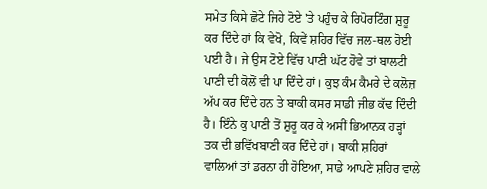ਸਮੇਤ ਕਿਸੇ ਛੋਟੇ ਜਿਹੇ ਟੋਏ 'ਤੇ ਪਹੁੰਚ ਕੇ ਰਿਪੋਰਟਿੰਗ ਸ਼ੁਰੂ ਕਰ ਦਿੰਦੇ ਹਾਂ ਕਿ ਵੇਖੋ, ਕਿਵੇਂ ਸ਼ਹਿਰ ਵਿੱਚ ਜਲ-ਥਲ ਹੋਈ ਪਈ ਹੈ। ਜੇ ਉਸ ਟੋਏ ਵਿੱਚ ਪਾਣੀ ਘੱਟ ਹੋਵੇ ਤਾਂ ਬਾਲਟੀ ਪਾਣੀ ਦੀ ਕੋਲੋਂ ਵੀ ਪਾ ਦਿੰਦੇ ਹਾਂ। ਕੁਝ ਕੰਮ ਕੈਮਰੇ ਦੇ ਕਲੋਜ਼ ਅੱਪ ਕਰ ਦਿੰਦੇ ਹਨ ਤੇ ਬਾਕੀ ਕਸਰ ਸਾਡੀ ਜੀਭ ਕੱਢ ਦਿੰਦੀ ਹੈ। ਇੰਨੇ ਕੁ ਪਾਣੀ ਤੋਂ ਸ਼ੁਰੂ ਕਰ ਕੇ ਅਸੀਂ ਭਿਆਨਕ ਹੜ੍ਹਾਂ ਤਕ ਦੀ ਭਵਿੱਖਬਾਣੀ ਕਰ ਦਿੰਦੇ ਹਾਂ। ਬਾਕੀ ਸ਼ਹਿਰਾਂ ਵਾਲਿਆਂ ਤਾਂ ਡਰਨਾ ਹੀ ਹੋਇਆ, ਸਾਡੇ ਆਪਣੇ ਸ਼ਹਿਰ ਵਾਲੇ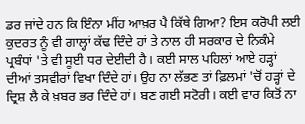ਡਰ ਜਾਂਦੇ ਹਨ ਕਿ ਇੰਨਾ ਮੀਂਹ ਆਖ਼ਰ ਪੈ ਕਿੱਥੇ ਗਿਆ? ਇਸ ਕਰੋਪੀ ਲਈ ਕੁਦਰਤ ਨੂੰ ਵੀ ਗਾਲ੍ਹਾਂ ਕੱਢ ਦਿੰਦੇ ਹਾਂ ਤੇ ਨਾਲ ਹੀ ਸਰਕਾਰ ਦੇ ਨਿਕੰਮੇ ਪ੍ਰਬੰਧਾਂ 'ਤੇ ਵੀ ਸੂਈ ਧਰ ਦੇਈਦੀ ਹੈ। ਕਈ ਸਾਲ ਪਹਿਲਾਂ ਆਏ ਹੜ੍ਹਾਂ ਦੀਆਂ ਤਸਵੀਰਾਂ ਵਿਖਾ ਦਿੰਦੇ ਹਾਂ। ਉਹ ਨਾ ਲੱਭਣ ਤਾਂ ਫ਼ਿਲਮਾਂ 'ਚੋਂ ਹੜ੍ਹਾਂ ਦੇ ਦ੍ਰਿਸ਼ ਲੈ ਕੇ ਖ਼ਬਰ ਭਰ ਦਿੰਦੇ ਹਾਂ। ਬਣ ਗਈ ਸਟੋਰੀ। ਕਈ ਵਾਰ ਕਿਤੋਂ ਨਾ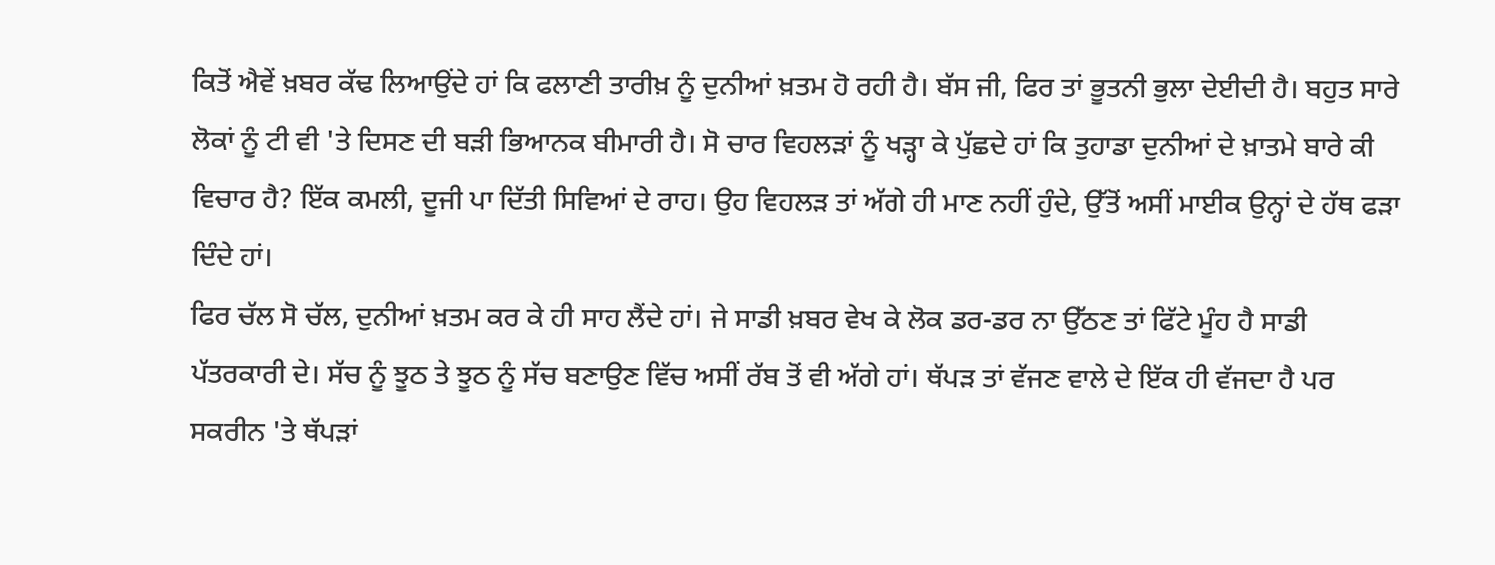ਕਿਤੋਂ ਐਵੇਂ ਖ਼ਬਰ ਕੱਢ ਲਿਆਉਂਦੇ ਹਾਂ ਕਿ ਫਲਾਣੀ ਤਾਰੀਖ਼ ਨੂੰ ਦੁਨੀਆਂ ਖ਼ਤਮ ਹੋ ਰਹੀ ਹੈ। ਬੱਸ ਜੀ, ਫਿਰ ਤਾਂ ਭੂਤਨੀ ਭੁਲਾ ਦੇਈਦੀ ਹੈ। ਬਹੁਤ ਸਾਰੇ ਲੋਕਾਂ ਨੂੰ ਟੀ ਵੀ 'ਤੇ ਦਿਸਣ ਦੀ ਬੜੀ ਭਿਆਨਕ ਬੀਮਾਰੀ ਹੈ। ਸੋ ਚਾਰ ਵਿਹਲੜਾਂ ਨੂੰ ਖੜ੍ਹਾ ਕੇ ਪੁੱਛਦੇ ਹਾਂ ਕਿ ਤੁਹਾਡਾ ਦੁਨੀਆਂ ਦੇ ਖ਼ਾਤਮੇ ਬਾਰੇ ਕੀ ਵਿਚਾਰ ਹੈ? ਇੱਕ ਕਮਲੀ, ਦੂਜੀ ਪਾ ਦਿੱਤੀ ਸਿਵਿਆਂ ਦੇ ਰਾਹ। ਉਹ ਵਿਹਲੜ ਤਾਂ ਅੱਗੇ ਹੀ ਮਾਣ ਨਹੀਂ ਹੁੰਦੇ, ਉੱਤੋਂ ਅਸੀਂ ਮਾਈਕ ਉਨ੍ਹਾਂ ਦੇ ਹੱਥ ਫੜਾ ਦਿੰਦੇ ਹਾਂ।
ਫਿਰ ਚੱਲ ਸੋ ਚੱਲ, ਦੁਨੀਆਂ ਖ਼ਤਮ ਕਰ ਕੇ ਹੀ ਸਾਹ ਲੈਂਦੇ ਹਾਂ। ਜੇ ਸਾਡੀ ਖ਼ਬਰ ਵੇਖ ਕੇ ਲੋਕ ਡਰ-ਡਰ ਨਾ ਉੱਠਣ ਤਾਂ ਫਿੱਟੇ ਮੂੰਹ ਹੈ ਸਾਡੀ ਪੱਤਰਕਾਰੀ ਦੇ। ਸੱਚ ਨੂੰ ਝੂਠ ਤੇ ਝੂਠ ਨੂੰ ਸੱਚ ਬਣਾਉਣ ਵਿੱਚ ਅਸੀਂ ਰੱਬ ਤੋਂ ਵੀ ਅੱਗੇ ਹਾਂ। ਥੱਪੜ ਤਾਂ ਵੱਜਣ ਵਾਲੇ ਦੇ ਇੱਕ ਹੀ ਵੱਜਦਾ ਹੈ ਪਰ ਸਕਰੀਨ 'ਤੇ ਥੱਪੜਾਂ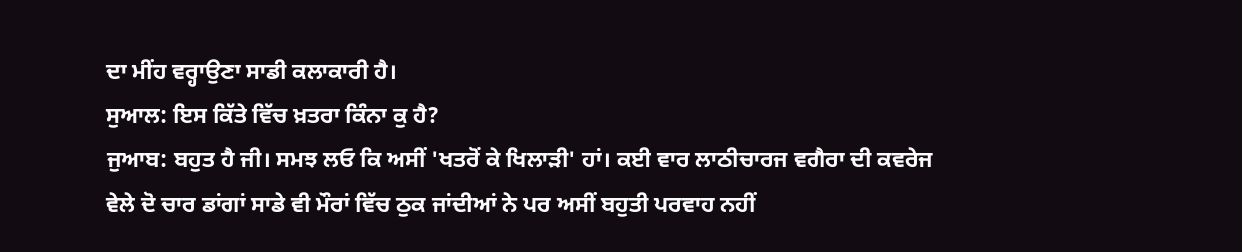ਦਾ ਮੀਂਹ ਵਰ੍ਹਾਉਣਾ ਸਾਡੀ ਕਲਾਕਾਰੀ ਹੈ।
ਸੁਆਲ: ਇਸ ਕਿੱਤੇ ਵਿੱਚ ਖ਼ਤਰਾ ਕਿੰਨਾ ਕੁ ਹੈ?
ਜੁਆਬ: ਬਹੁਤ ਹੈ ਜੀ। ਸਮਝ ਲਓ ਕਿ ਅਸੀਂ 'ਖਤਰੋਂ ਕੇ ਖਿਲਾੜੀ' ਹਾਂ। ਕਈ ਵਾਰ ਲਾਠੀਚਾਰਜ ਵਗੈਰਾ ਦੀ ਕਵਰੇਜ ਵੇਲੇ ਦੋ ਚਾਰ ਡਾਂਗਾਂ ਸਾਡੇ ਵੀ ਮੌਰਾਂ ਵਿੱਚ ਠੁਕ ਜਾਂਦੀਆਂ ਨੇ ਪਰ ਅਸੀਂ ਬਹੁਤੀ ਪਰਵਾਹ ਨਹੀਂ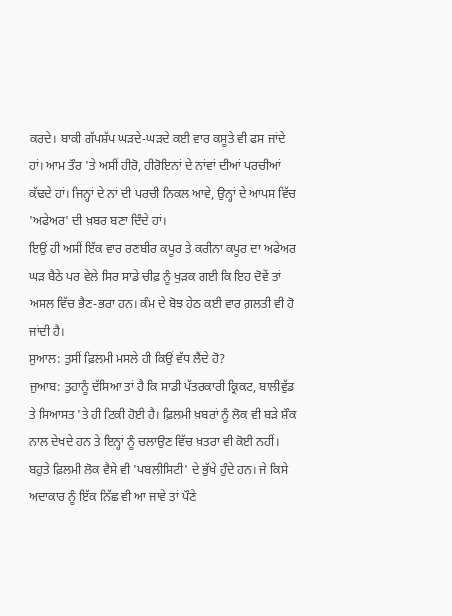ਕਰਦੇ। ਬਾਕੀ ਗੱਪਸ਼ੱਪ ਘੜਦੇ-ਘੜਦੇ ਕਈ ਵਾਰ ਕਸੂਤੇ ਵੀ ਫਸ ਜਾਂਦੇ ਹਾਂ। ਆਮ ਤੌਰ 'ਤੇ ਅਸੀਂ ਹੀਰੋ, ਹੀਰੋਇਨਾਂ ਦੇ ਨਾਂਵਾਂ ਦੀਆਂ ਪਰਚੀਆਂ ਕੱਢਦੇ ਹਾਂ। ਜਿਨ੍ਹਾਂ ਦੇ ਨਾਂ ਦੀ ਪਰਚੀ ਨਿਕਲ ਆਵੇ, ਉਨ੍ਹਾਂ ਦੇ ਆਪਸ ਵਿੱਚ 'ਅਫੇਅਰ' ਦੀ ਖ਼ਬਰ ਬਣਾ ਦਿੰਦੇ ਹਾਂ।
ਇਉਂ ਹੀ ਅਸੀਂ ਇੱਕ ਵਾਰ ਰਣਬੀਰ ਕਪੂਰ ਤੇ ਕਰੀਨਾ ਕਪੂਰ ਦਾ ਅਫੇਅਰ ਘੜ ਬੈਠੇ ਪਰ ਵੇਲੇ ਸਿਰ ਸਾਡੇ ਚੀਫ਼ ਨੂੰ ਖੁੜਕ ਗਈ ਕਿ ਇਹ ਦੋਵੇਂ ਤਾਂ ਅਸਲ ਵਿੱਚ ਭੈਣ-ਭਰਾ ਹਨ। ਕੰਮ ਦੇ ਬੋਝ ਹੇਠ ਕਈ ਵਾਰ ਗ਼ਲਤੀ ਵੀ ਹੋ ਜਾਂਦੀ ਹੈ।
ਸੁਆਲ: ਤੁਸੀਂ ਫ਼ਿਲਮੀ ਮਸਲੇ ਹੀ ਕਿਉਂ ਵੱਧ ਲੈਂਦੇ ਹੋ?
ਜੁਆਬ: ਤੁਹਾਨੂੰ ਦੱਸਿਆ ਤਾਂ ਹੈ ਕਿ ਸਾਡੀ ਪੱਤਰਕਾਰੀ ਕ੍ਰਿਕਟ, ਬਾਲੀਵੁੱਡ ਤੇ ਸਿਆਸਤ 'ਤੇ ਹੀ ਟਿਕੀ ਹੋਈ ਹੈ। ਫ਼ਿਲਮੀ ਖ਼ਬਰਾਂ ਨੂੰ ਲੋਕ ਵੀ ਬੜੇ ਸ਼ੌਕ ਨਾਲ ਦੇਖਦੇ ਹਨ ਤੇ ਇਨ੍ਹਾਂ ਨੂੰ ਚਲਾਉਣ ਵਿੱਚ ਖ਼ਤਰਾ ਵੀ ਕੋਈ ਨਹੀਂ। ਬਹੁਤੇ ਫ਼ਿਲਮੀ ਲੋਕ ਵੈਸੇ ਵੀ 'ਪਬਲੀਸਿਟੀ' ਦੇ ਭੁੱਖੇ ਹੁੰਦੇ ਹਨ। ਜੇ ਕਿਸੇ ਅਦਾਕਾਰ ਨੂੰ ਇੱਕ ਨਿੱਛ ਵੀ ਆ ਜਾਵੇ ਤਾਂ ਪੌਣੇ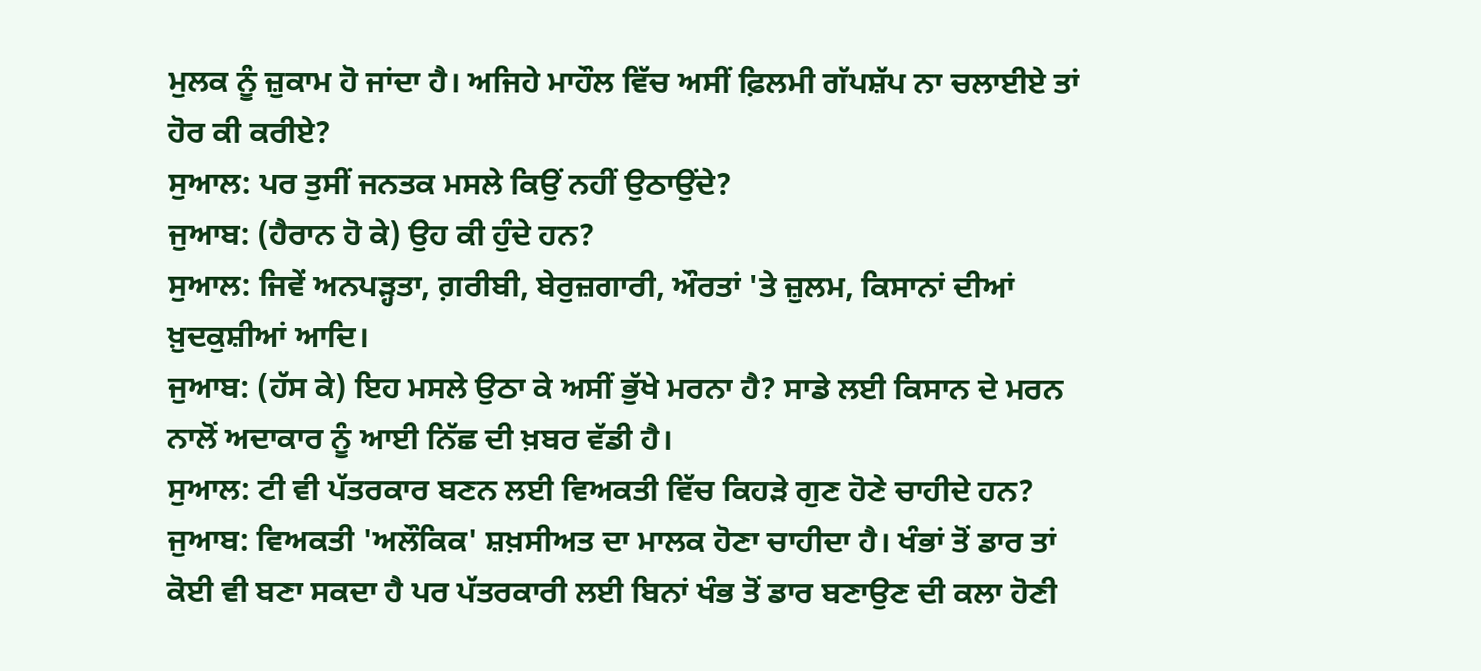ਮੁਲਕ ਨੂੰ ਜ਼ੁਕਾਮ ਹੋ ਜਾਂਦਾ ਹੈ। ਅਜਿਹੇ ਮਾਹੌਲ ਵਿੱਚ ਅਸੀਂ ਫ਼ਿਲਮੀ ਗੱਪਸ਼ੱਪ ਨਾ ਚਲਾਈਏ ਤਾਂ ਹੋਰ ਕੀ ਕਰੀਏ?
ਸੁਆਲ: ਪਰ ਤੁਸੀਂ ਜਨਤਕ ਮਸਲੇ ਕਿਉਂ ਨਹੀਂ ਉਠਾਉਂਦੇ?
ਜੁਆਬ: (ਹੈਰਾਨ ਹੋ ਕੇ) ਉਹ ਕੀ ਹੁੰਦੇ ਹਨ?
ਸੁਆਲ: ਜਿਵੇਂ ਅਨਪੜ੍ਹਤਾ, ਗ਼ਰੀਬੀ, ਬੇਰੁਜ਼ਗਾਰੀ, ਔਰਤਾਂ 'ਤੇ ਜ਼ੁਲਮ, ਕਿਸਾਨਾਂ ਦੀਆਂ ਖ਼ੁਦਕੁਸ਼ੀਆਂ ਆਦਿ।
ਜੁਆਬ: (ਹੱਸ ਕੇ) ਇਹ ਮਸਲੇ ਉਠਾ ਕੇ ਅਸੀਂ ਭੁੱਖੇ ਮਰਨਾ ਹੈ? ਸਾਡੇ ਲਈ ਕਿਸਾਨ ਦੇ ਮਰਨ ਨਾਲੋਂ ਅਦਾਕਾਰ ਨੂੰ ਆਈ ਨਿੱਛ ਦੀ ਖ਼ਬਰ ਵੱਡੀ ਹੈ।
ਸੁਆਲ: ਟੀ ਵੀ ਪੱਤਰਕਾਰ ਬਣਨ ਲਈ ਵਿਅਕਤੀ ਵਿੱਚ ਕਿਹੜੇ ਗੁਣ ਹੋਣੇ ਚਾਹੀਦੇ ਹਨ?
ਜੁਆਬ: ਵਿਅਕਤੀ 'ਅਲੌਕਿਕ' ਸ਼ਖ਼ਸੀਅਤ ਦਾ ਮਾਲਕ ਹੋਣਾ ਚਾਹੀਦਾ ਹੈ। ਖੰਭਾਂ ਤੋਂ ਡਾਰ ਤਾਂ ਕੋਈ ਵੀ ਬਣਾ ਸਕਦਾ ਹੈ ਪਰ ਪੱਤਰਕਾਰੀ ਲਈ ਬਿਨਾਂ ਖੰਭ ਤੋਂ ਡਾਰ ਬਣਾਉਣ ਦੀ ਕਲਾ ਹੋਣੀ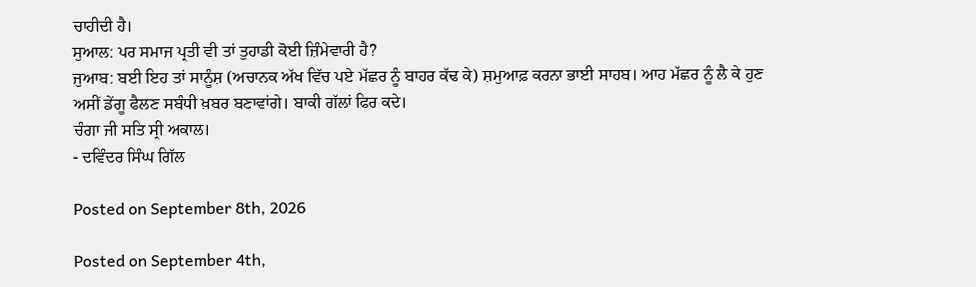ਚਾਹੀਦੀ ਹੈ।
ਸੁਆਲ: ਪਰ ਸਮਾਜ ਪ੍ਰਤੀ ਵੀ ਤਾਂ ਤੁਹਾਡੀ ਕੋਈ ਜ਼ਿੰਮੇਵਾਰੀ ਹੈ?
ਜੁਆਬ: ਬਈ ਇਹ ਤਾਂ ਸਾਨੂੰਸ਼ (ਅਚਾਨਕ ਅੱਖ ਵਿੱਚ ਪਏ ਮੱਛਰ ਨੂੰ ਬਾਹਰ ਕੱਢ ਕੇ) ਸ਼ਮੁਆਫ਼ ਕਰਨਾ ਭਾਈ ਸਾਹਬ। ਆਹ ਮੱਛਰ ਨੂੰ ਲੈ ਕੇ ਹੁਣ ਅਸੀਂ ਡੇਂਗੂ ਫੈਲਣ ਸਬੰਧੀ ਖ਼ਬਰ ਬਣਾਵਾਂਗੇ। ਬਾਕੀ ਗੱਲਾਂ ਫਿਰ ਕਦੇ।
ਚੰਗਾ ਜੀ ਸਤਿ ਸ੍ਰੀ ਅਕਾਲ।
- ਦਵਿੰਦਰ ਸਿੰਘ ਗਿੱਲ

Posted on September 8th, 2026

Posted on September 4th,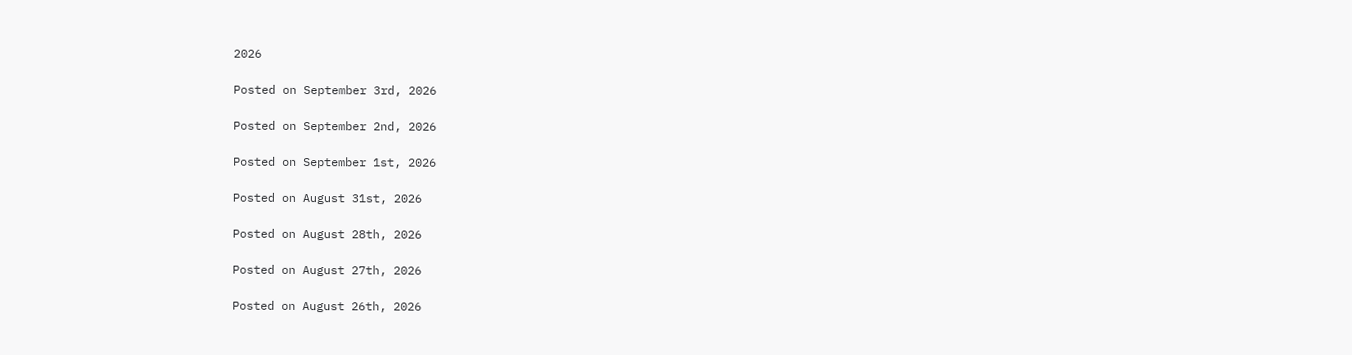2026

Posted on September 3rd, 2026

Posted on September 2nd, 2026

Posted on September 1st, 2026

Posted on August 31st, 2026

Posted on August 28th, 2026

Posted on August 27th, 2026

Posted on August 26th, 2026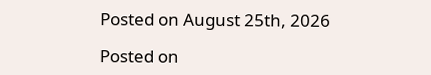Posted on August 25th, 2026

Posted on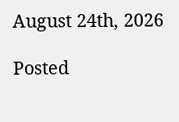August 24th, 2026

Posted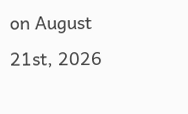on August 21st, 2026